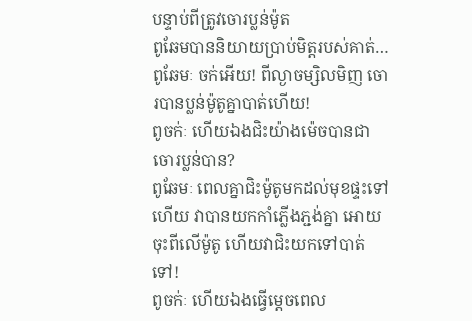បន្ទាប់ពីត្រូវចោរប្លន់ម៉ូត
ពូឆែមបាននិយាយប្រាប់មិត្តរបស់គាត់…
ពូឆែមៈ ចក់អើយ! ពីល្ងាចម្សិលមិញ ចោរបានប្លន់ម៉ូតូគ្នាបាត់ហើយ!
ពូចក់ៈ ហើយឯងជិះយ៉ាងម៉េចបានជាចោរប្លន់បាន?
ពូឆែមៈ ពេលគ្នាជិះម៉ូតូមកដល់មុខផ្ទះទៅហើយ វាបានយកកាំភ្លើងភ្ជង់គ្នា អោយចុះពីលើម៉ូតូ ហើយវាជិះយកទៅបាត់ទៅ!
ពូចក់ៈ ហើយឯងធ្វើម្តេចពេល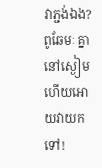វាភ្ជង់ឯង?
ពូឆែមៈ គ្នានៅស្ងៀមហើយអោយវាយកទៅ!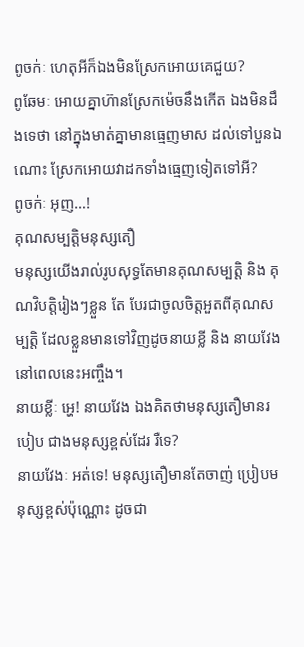ពូចក់ៈ ហេតុអីក៏ឯងមិនស្រែកអោយគេជួយ?
ពូឆែមៈ អោយគ្នាហ៊ានស្រែកម៉េចនឹងកើត ឯងមិនដឹងទេថា នៅក្នុងមាត់គ្នាមានធ្មេញមាស ដល់ទៅបួនឯណោះ ស្រែកអោយវាដកទាំងធ្មេញទៀតទៅអី?
ពូចក់ៈ អុញ…!
គុណសម្បត្តិមនុស្សតឿ
មនុស្សយើងរាល់រូបសុទ្ធតែមានគុណសម្បត្តិ និង គុណវិបត្តិរៀងៗខ្លួន តែ បែរជាចូលចិត្តអួតពីគុណសម្បត្តិ ដែលខ្លួនមានទៅវិញដូចនាយខ្លី និង នាយវែងនៅពេលនេះអញ្ចឹង។
នាយខ្លីៈ អ្ហេ! នាយវែង ឯងគិតថាមនុស្សតឿមានរបៀប ជាងមនុស្សខ្ពស់ដែរ រឺទេ?
នាយវែងៈ អត់ទេ! មនុស្សតឿមានតែចាញ់ ប្រៀបមនុស្សខ្ពស់ប៉ុណ្ណោះ ដូចជា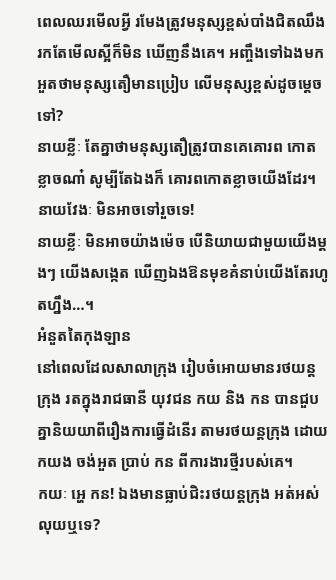ពេលឈរមើលអ្វី រមែងត្រូវមនុស្សខ្ពស់បាំងជិតឈឹង រកតែមើលស្អីក៏មិន ឃើញនឹងគេ។ អញ្ចឹងទៅឯងមកអួតថាមនុស្សតឿមានប្រៀប លើមនុស្សខ្ពស់ដូចម្តេចទៅ?
នាយខ្លីៈ តែគ្នាថាមនុស្សតឿត្រូវបានគេគោរព កោតខ្លាចណា៎ សូម្បីតែឯងក៏ គោរពកោតខ្លាចយើងដែរ។
នាយវែងៈ មិនអាចទៅរួចទេ!
នាយខ្លីៈ មិនអាចយ៉ាងម៉េច បើនិយាយជាមួយយើងម្តងៗ យើងសង្កេត ឃើញឯងឱនមុខគំនាប់យើងតែរហូតហ្នឹង…។
អំនួតតៃកុងឡាន
នៅពេលដែលសាលាក្រុង រៀបចំអោយមានរថយន្តក្រុង រតក្នុងរាជធានី យុវជន កយ និង កន បានជួបគ្នានិយយាពីរឿងការធ្វើដំនើរ តាមរថយន្តក្រុង ដោយកយង ចង់អួត ប្រាប់ កន ពីការងារថ្មីរបស់គេ។
កយៈ អ្ហេ កន! ឯងមានធ្លាប់ជិះរថយន្តក្រុង អត់អស់លុយឬទេ?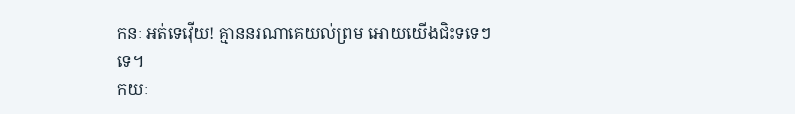កនៈ អត់ទេវ៉ើយ! គ្មាននរណាគេយល់ព្រម អោយយើងជិះទទេៗទេ។
កយៈ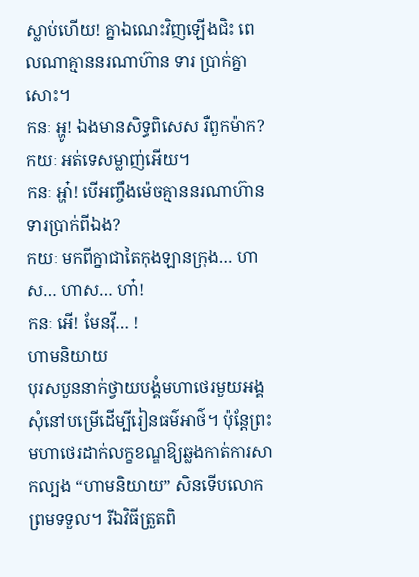ស្លាប់ហើយ! គ្នាឯណេះវិញឡើងជិះ ពេលណាគ្មាននរណាហ៊ាន ទារ ប្រាក់គ្នាសោះ។
កនៈ អ្ហូ! ឯងមានសិទ្ធពិសេស រឺពួកម៉ាក?
កយៈ អត់ទេសម្លាញ់អើយ។
កនៈ អ្ហា៎! បើអញ្ចឹងម៉េចគ្មាននរណាហ៊ានទារប្រាក់ពីឯង?
កយៈ មកពីក្នាជាតៃកុងឡានក្រុង… ហាស… ហាស… ហា៎!
កនៈ អើ! មែនវ៉ី… !
ហាមនិយាយ
បុរសបួននាក់ថ្វាយបង្គំមហាថេរមួយអង្គ សុំនៅបម្រើដើម្បីរៀនធម៌អាថ៌។ ប៉ុន្តែព្រះមហាថេរដាក់លក្ខខណ្ឌឱ្យឆ្លងកាត់ការសាកល្បង “ហាមនិយាយ” សិនទើបលោកព្រមទទួល។ រីឯវិធីត្រួតពិ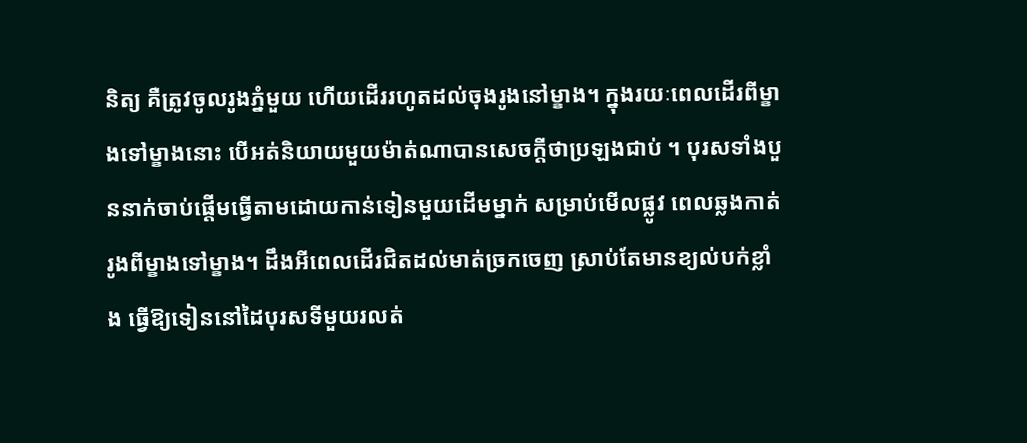និត្យ គឺត្រូវចូលរូងភ្នំមួយ ហើយដើររហូតដល់ចុងរូងនៅម្ខាង។ ក្នុងរយៈពេលដើរពីម្ខាងទៅម្ខាងនោះ បើអត់និយាយមួយម៉ាត់ណាបានសេចក្តីថាប្រឡងជាប់ ។ បុរសទាំងបួននាក់ចាប់ផ្តើមធ្វើតាមដោយកាន់ទៀនមួយដើមម្នាក់ សម្រាប់មើលផ្លូវ ពេលឆ្លងកាត់រូងពីម្ខាងទៅម្ខាង។ ដឹងអីពេលដើរជិតដល់មាត់ច្រកចេញ ស្រាប់តែមានខ្យល់បក់ខ្លាំង ធ្វើឱ្យទៀននៅដៃបុរសទីមួយរលត់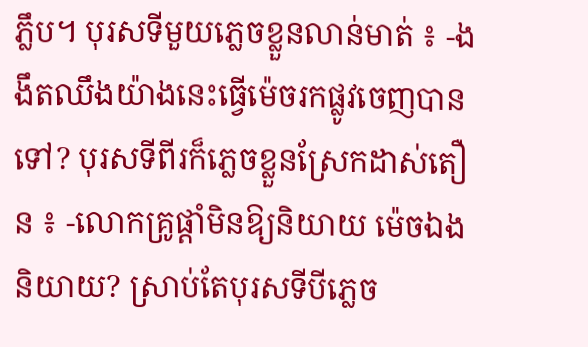ភ្លឹប។ បុរសទីមួយភ្លេចខ្លួនលាន់មាត់ ៖ -ងងឹតឈឹងយ៉ាងនេះធ្វើម៉េចរកផ្លូវចេញបានទៅ? បុរសទីពីរក៏ភ្លេចខ្លួនស្រែកដាស់តឿន ៖ -លោកគ្រូផ្តាំមិនឱ្យនិយាយ ម៉េចឯងនិយាយ? ស្រាប់តែបុរសទីបីភ្លេច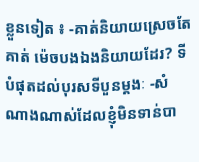ខ្លួនទៀត ៖ -គាត់និយាយស្រេចតែគាត់ ម៉េចបងឯងនិយាយដែរ? ទីបំផុតដល់បុរសទីបួនម្តងៈ -សំណាងណាស់ដែលខ្ញុំមិនទាន់បា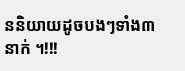ននិយាយដូចបងៗទាំង៣នាក់ ។!!!